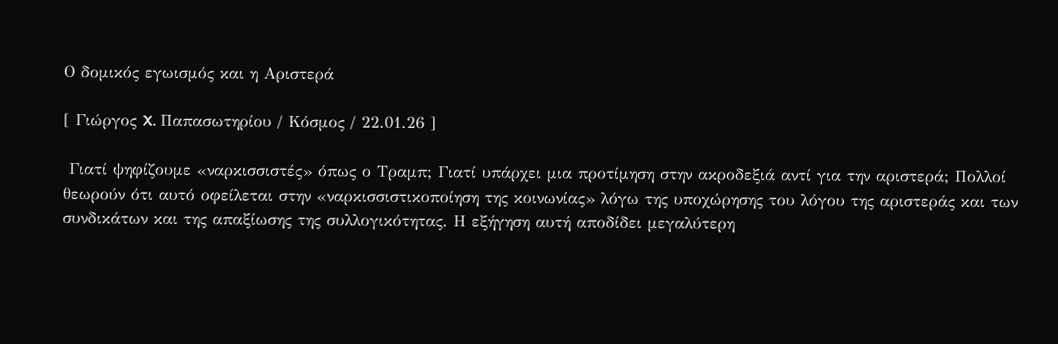Ο δομικός εγωισμός και η Αριστερά

[ Γιώργος X. Παπασωτηρίου / Κόσμος / 22.01.26 ]

 Γιατί ψηφίζουμε «ναρκισσιστές» όπως ο Τραμπ; Γιατί υπάρχει μια προτίμηση στην ακροδεξιά αντί για την αριστερά; Πολλοί θεωρούν ότι αυτό οφείλεται στην «ναρκισσιστικοποίηση της κοινωνίας» λόγω της υποχώρησης του λόγου της αριστεράς και των συνδικάτων και της απαξίωσης της συλλογικότητας. Η εξήγηση αυτή αποδίδει μεγαλύτερη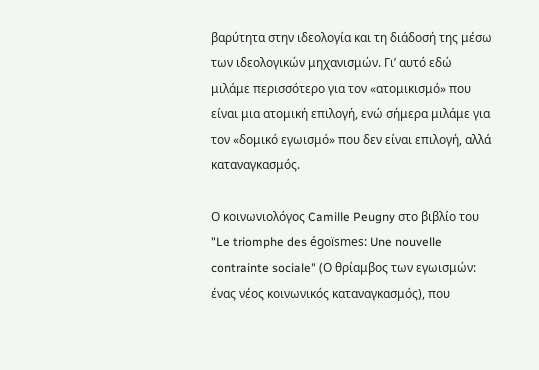βαρύτητα στην ιδεολογία και τη διάδοσή της μέσω των ιδεολογικών μηχανισμών. Γι’ αυτό εδώ μιλάμε περισσότερο για τον «ατομικισμό» που είναι μια ατομική επιλογή, ενώ σήμερα μιλάμε για τον «δομικό εγωισμό» που δεν είναι επιλογή, αλλά καταναγκασμός.

Ο κοινωνιολόγος Camille Peugny στο βιβλίο του "Le triomphe des égoïsmes: Une nouvelle contrainte sociale" (Ο θρίαμβος των εγωισμών: ένας νέος κοινωνικός καταναγκασμός), που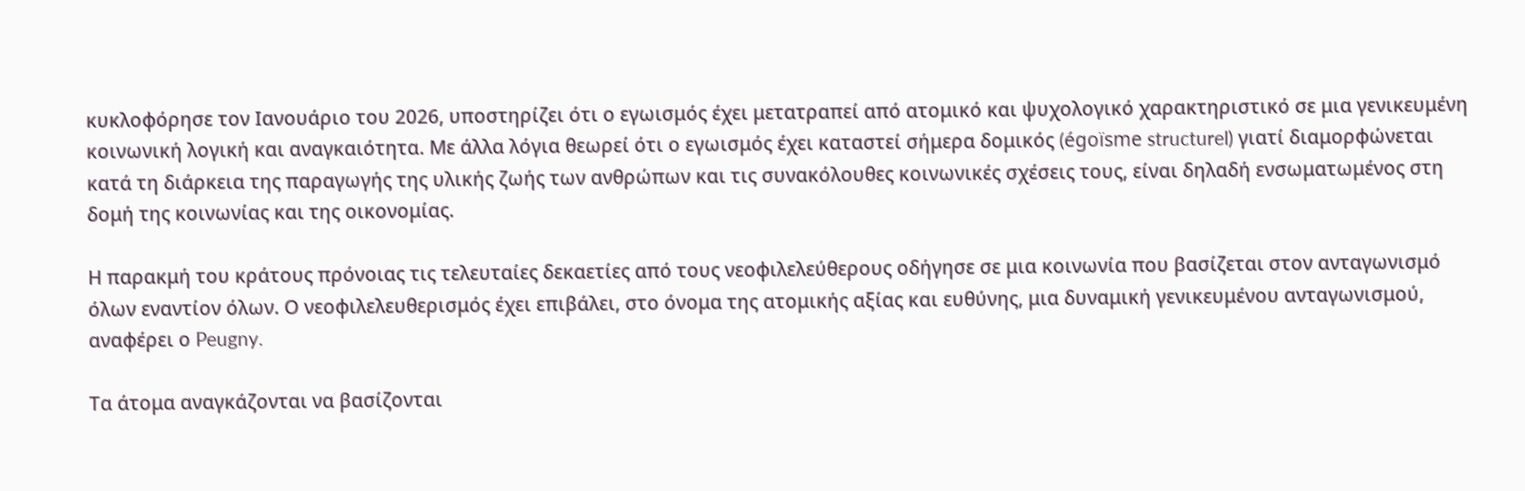κυκλοφόρησε τον Ιανουάριο του 2026, υποστηρίζει ότι ο εγωισμός έχει μετατραπεί από ατομικό και ψυχολογικό χαρακτηριστικό σε μια γενικευμένη κοινωνική λογική και αναγκαιότητα. Με άλλα λόγια θεωρεί ότι ο εγωισμός έχει καταστεί σήμερα δομικός (égoïsme structurel) γιατί διαμορφώνεται κατά τη διάρκεια της παραγωγής της υλικής ζωής των ανθρώπων και τις συνακόλουθες κοινωνικές σχέσεις τους, είναι δηλαδή ενσωματωμένος στη δομή της κοινωνίας και της οικονομίας.

Η παρακμή του κράτους πρόνοιας τις τελευταίες δεκαετίες από τους νεοφιλελεύθερους οδήγησε σε μια κοινωνία που βασίζεται στον ανταγωνισμό όλων εναντίον όλων. Ο νεοφιλελευθερισμός έχει επιβάλει, στο όνομα της ατομικής αξίας και ευθύνης, μια δυναμική γενικευμένου ανταγωνισμού, αναφέρει ο Peugny.

Τα άτομα αναγκάζονται να βασίζονται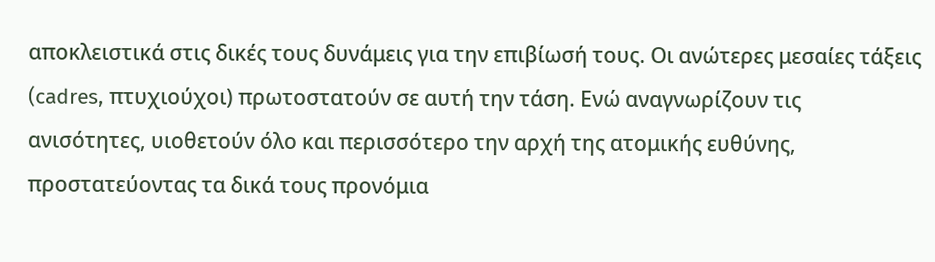αποκλειστικά στις δικές τους δυνάμεις για την επιβίωσή τους. Οι ανώτερες μεσαίες τάξεις (cadres, πτυχιούχοι) πρωτοστατούν σε αυτή την τάση. Ενώ αναγνωρίζουν τις ανισότητες, υιοθετούν όλο και περισσότερο την αρχή της ατομικής ευθύνης, προστατεύοντας τα δικά τους προνόμια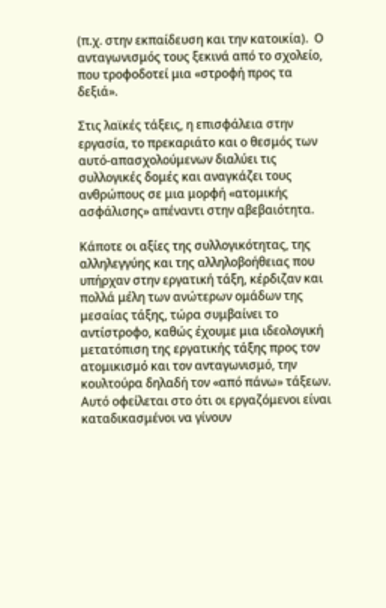(π.χ. στην εκπαίδευση και την κατοικία).  Ο ανταγωνισμός τους ξεκινά από το σχολείο, που τροφοδοτεί μια «στροφή προς τα δεξιά».

Στις λαϊκές τάξεις, η επισφάλεια στην εργασία, το πρεκαριάτο και ο θεσμός των αυτό-απασχολούμενων διαλύει τις συλλογικές δομές και αναγκάζει τους ανθρώπους σε μια μορφή «ατομικής ασφάλισης» απέναντι στην αβεβαιότητα.

Κάποτε οι αξίες της συλλογικότητας, της αλληλεγγύης και της αλληλοβοήθειας που υπήρχαν στην εργατική τάξη, κέρδιζαν και πολλά μέλη των ανώτερων ομάδων της μεσαίας τάξης, τώρα συμβαίνει το αντίστροφο, καθώς έχουμε μια ιδεολογική μετατόπιση της εργατικής τάξης προς τον ατομικισμό και τον ανταγωνισμό, την κουλτούρα δηλαδή τον «από πάνω» τάξεων. Αυτό οφείλεται στο ότι οι εργαζόμενοι είναι καταδικασμένοι να γίνουν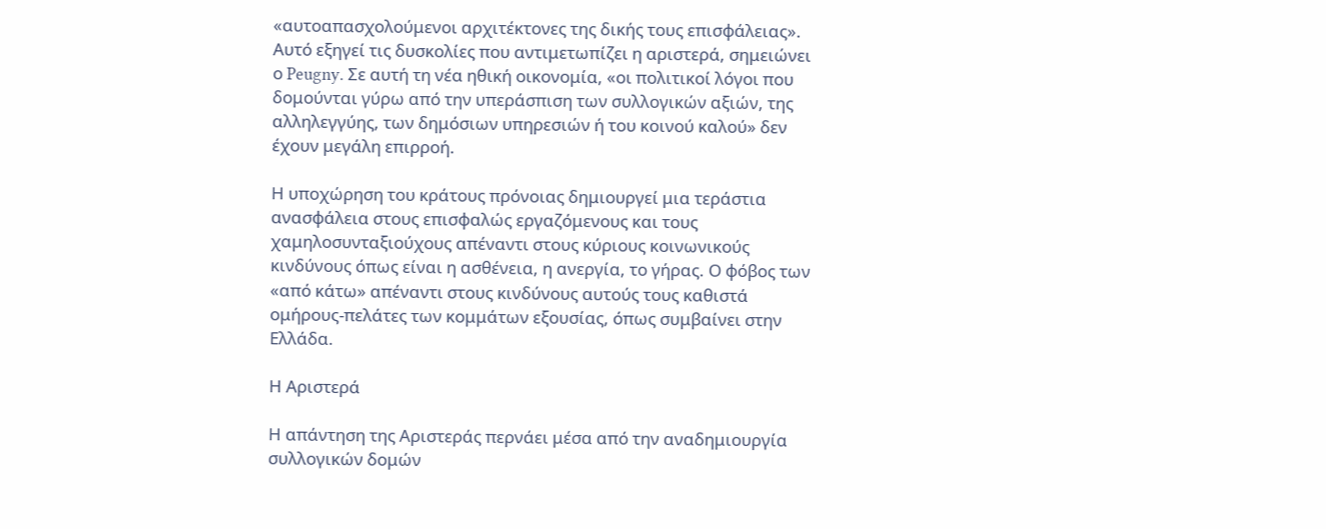«αυτοαπασχολούμενοι αρχιτέκτονες της δικής τους επισφάλειας». Αυτό εξηγεί τις δυσκολίες που αντιμετωπίζει η αριστερά, σημειώνει ο Peugny. Σε αυτή τη νέα ηθική οικονομία, «οι πολιτικοί λόγοι που δομούνται γύρω από την υπεράσπιση των συλλογικών αξιών, της αλληλεγγύης, των δημόσιων υπηρεσιών ή του κοινού καλού» δεν έχουν μεγάλη επιρροή.

Η υποχώρηση του κράτους πρόνοιας δημιουργεί μια τεράστια ανασφάλεια στους επισφαλώς εργαζόμενους και τους χαμηλοσυνταξιούχους απέναντι στους κύριους κοινωνικούς κινδύνους όπως είναι η ασθένεια, η ανεργία, το γήρας. Ο φόβος των «από κάτω» απέναντι στους κινδύνους αυτούς τους καθιστά ομήρους-πελάτες των κομμάτων εξουσίας, όπως συμβαίνει στην Ελλάδα.

Η Αριστερά

Η απάντηση της Αριστεράς περνάει μέσα από την αναδημιουργία συλλογικών δομών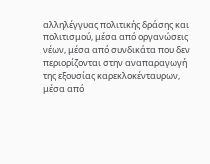αλληλέγγυας πολιτικής δράσης και πολιτισμού, μέσα από οργανώσεις νέων, μέσα από συνδικάτα που δεν περιορίζονται στην αναπαραγωγή της εξουσίας καρεκλοκένταυρων, μέσα από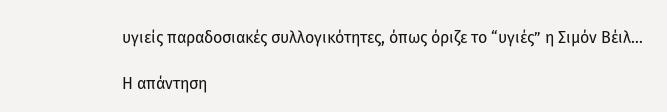υγιείς παραδοσιακές συλλογικότητες, όπως όριζε το “υγιές” η Σιμόν Βέιλ…

Η απάντηση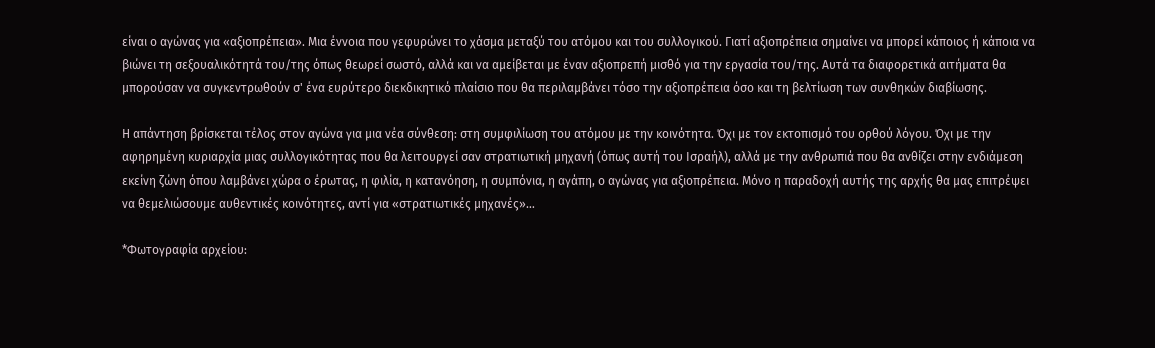είναι ο αγώνας για «αξιοπρέπεια». Μια έννοια που γεφυρώνει το χάσμα μεταξύ του ατόμου και του συλλογικού. Γιατί αξιοπρέπεια σημαίνει να μπορεί κάποιος ή κάποια να βιώνει τη σεξουαλικότητά του/της όπως θεωρεί σωστό, αλλά και να αμείβεται με έναν αξιοπρεπή μισθό για την εργασία του/της. Αυτά τα διαφορετικά αιτήματα θα μπορούσαν να συγκεντρωθούν σ' ένα ευρύτερο διεκδικητικό πλαίσιο που θα περιλαμβάνει τόσο την αξιοπρέπεια όσο και τη βελτίωση των συνθηκών διαβίωσης.

Η απάντηση βρίσκεται τέλος στον αγώνα για μια νέα σύνθεση: στη συμφιλίωση του ατόμου με την κοινότητα. Όχι με τον εκτοπισμό του ορθού λόγου. Όχι με την αφηρημένη κυριαρχία μιας συλλογικότητας που θα λειτουργεί σαν στρατιωτική μηχανή (όπως αυτή του Ισραήλ), αλλά με την ανθρωπιά που θα ανθίζει στην ενδιάμεση εκείνη ζώνη όπου λαμβάνει χώρα ο έρωτας, η φιλία, η κατανόηση, η συμπόνια, η αγάπη, ο αγώνας για αξιοπρέπεια. Μόνο η παραδοχή αυτής της αρχής θα μας επιτρέψει να θεμελιώσουμε αυθεντικές κοινότητες, αντί για «στρατιωτικές μηχανές»…

*Φωτογραφία αρχείου: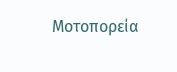Μοτοπορεία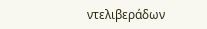ντελιβεράδων